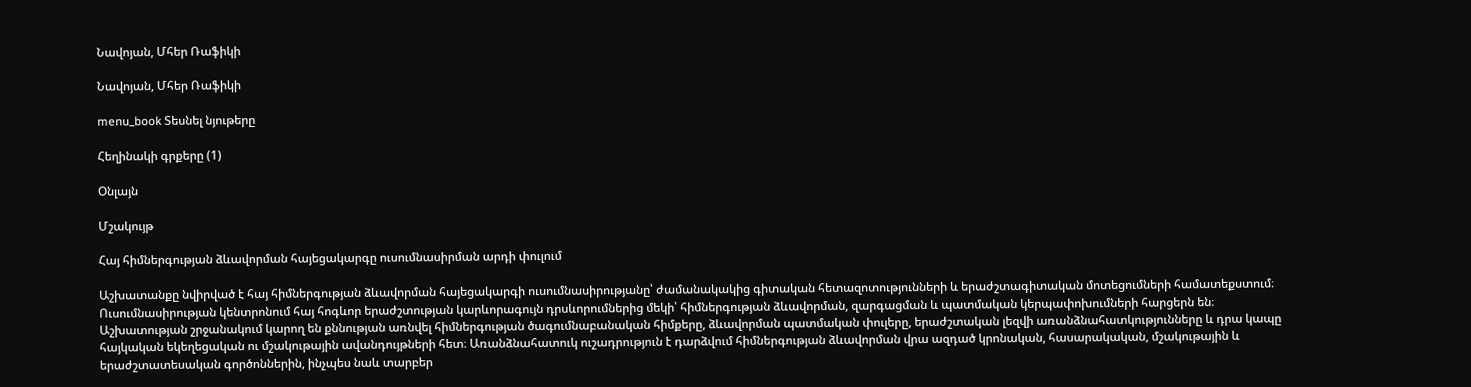Նավոյան, Մհեր Ռաֆիկի

Նավոյան, Մհեր Ռաֆիկի

menu_book Տեսնել նյութերը

Հեղինակի գրքերը (1)

Օնլայն

Մշակույթ

Հայ հիմներգության ձևավորման հայեցակարգը ուսումնասիրման արդի փուլում

Աշխատանքը նվիրված է հայ հիմներգության ձևավորման հայեցակարգի ուսումնասիրությանը՝ ժամանակակից գիտական հետազոտությունների և երաժշտագիտական մոտեցումների համատեքստում։ Ուսումնասիրության կենտրոնում հայ հոգևոր երաժշտության կարևորագույն դրսևորումներից մեկի՝ հիմներգության ձևավորման, զարգացման և պատմական կերպափոխումների հարցերն են։ Աշխատության շրջանակում կարող են քննության առնվել հիմներգության ծագումնաբանական հիմքերը, ձևավորման պատմական փուլերը, երաժշտական լեզվի առանձնահատկությունները և դրա կապը հայկական եկեղեցական ու մշակութային ավանդույթների հետ։ Առանձնահատուկ ուշադրություն է դարձվում հիմներգության ձևավորման վրա ազդած կրոնական, հասարակական, մշակութային և երաժշտատեսական գործոններին, ինչպես նաև տարբեր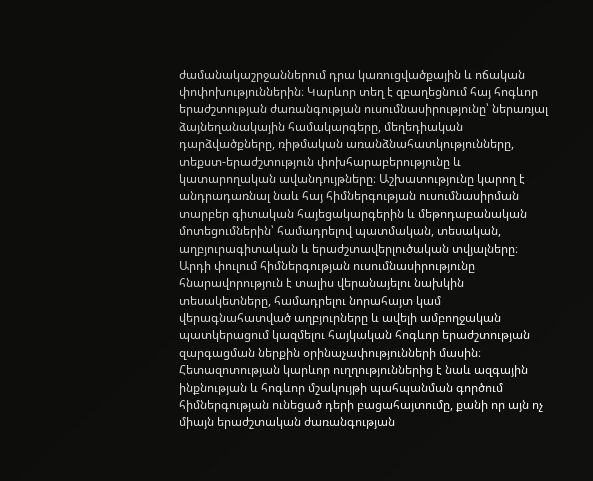ժամանակաշրջաններում դրա կառուցվածքային և ոճական փոփոխություններին։ Կարևոր տեղ է զբաղեցնում հայ հոգևոր երաժշտության ժառանգության ուսումնասիրությունը՝ ներառյալ ձայնեղանակային համակարգերը, մեղեդիական դարձվածքները, ռիթմական առանձնահատկությունները, տեքստ-երաժշտություն փոխհարաբերությունը և կատարողական ավանդույթները։ Աշխատությունը կարող է անդրադառնալ նաև հայ հիմներգության ուսումնասիրման տարբեր գիտական հայեցակարգերին և մեթոդաբանական մոտեցումներին՝ համադրելով պատմական, տեսական, աղբյուրագիտական և երաժշտավերլուծական տվյալները։ Արդի փուլում հիմներգության ուսումնասիրությունը հնարավորություն է տալիս վերանայելու նախկին տեսակետները, համադրելու նորահայտ կամ վերագնահատված աղբյուրները և ավելի ամբողջական պատկերացում կազմելու հայկական հոգևոր երաժշտության զարգացման ներքին օրինաչափությունների մասին։ Հետազոտության կարևոր ուղղություններից է նաև ազգային ինքնության և հոգևոր մշակույթի պահպանման գործում հիմներգության ունեցած դերի բացահայտումը, քանի որ այն ոչ միայն երաժշտական ժառանգության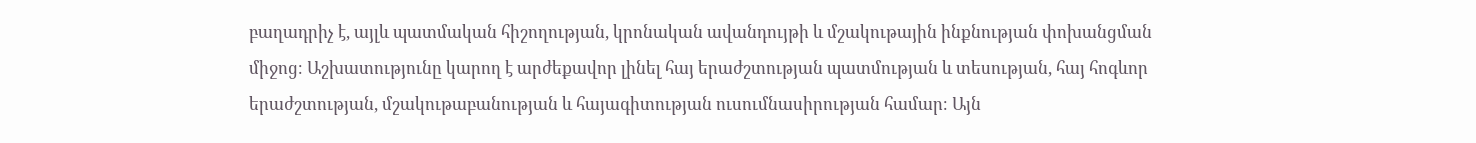բաղադրիչ է, այլև պատմական հիշողության, կրոնական ավանդույթի և մշակութային ինքնության փոխանցման միջոց։ Աշխատությունը կարող է արժեքավոր լինել հայ երաժշտության պատմության և տեսության, հայ հոգևոր երաժշտության, մշակութաբանության և հայագիտության ուսումնասիրության համար։ Այն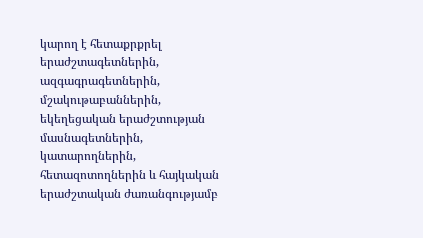կարող է հետաքրքրել երաժշտագետներին, ազգագրագետներին, մշակութաբաններին, եկեղեցական երաժշտության մասնագետներին, կատարողներին, հետազոտողներին և հայկական երաժշտական ժառանգությամբ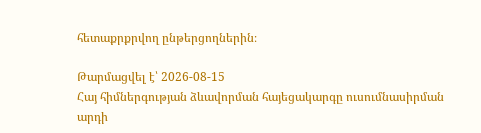հետաքրքրվող ընթերցողներին։

Թարմացվել է՝ 2026-08-15
Հայ հիմներգության ձևավորման հայեցակարգը ուսումնասիրման արդի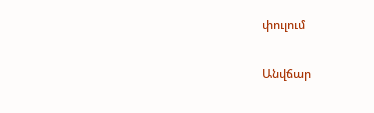փուլում

Անվճար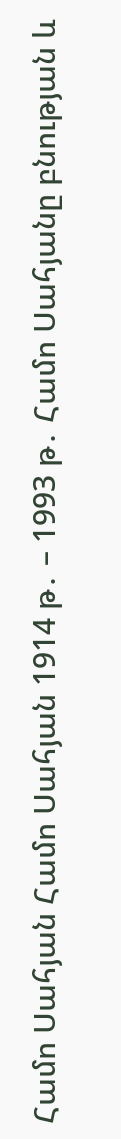Համո Սահյան Համո Սահյան 1914 թ․ – 1993 թ․ Համո Սահյանը բնության և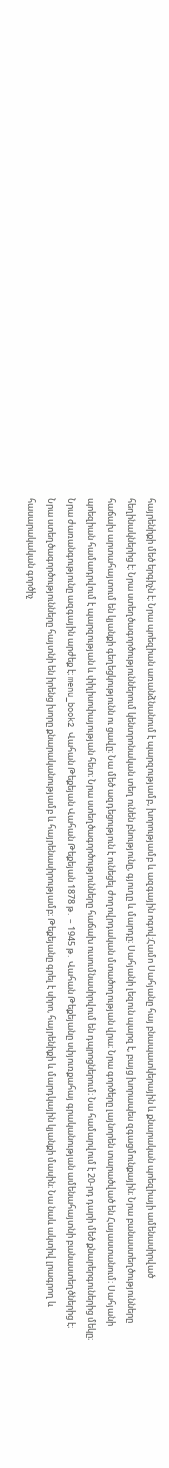հայրենիքի մեծ երգիչն է։ Նրա պոեզիան առանձնանում է պարզությամբ, խորությամբ և ազգային ոգով։Համո Սահյանը հայ բնապատկերային և քնարական պոեզիայի ամենասիրված հեղինակներից է։ Նրա ստեղծագործություններում կենտրոնական տեղ ունեն բնությունը, գյուղը և մարդը։ Սահյանի լեզուն պարզ է, բայց խորապես զգացմունքային։ Նրա բանաստեղծությունները հաճախ արտահայտում են կյանքի գեղեցկությունն ու ցավը։ Նա մեծ ազդեցություն է ունեցել ժողովրդական մտածողության վրա։ Նրա գործերը լայնորեն տարածված են Հայաստանում։ Սահյանի պոեզիան համադրվում է պարզության և փիլիսոփայության հետ։ Նրա ստեղծագործությունները հաճախ ուսումնասիրվում են դպրոցներում։ Նա համարվում է 20-րդ դարի մեծ քնարերգուներից մեկը։ Նրա ժառանգությունը ազգային արժեք է։ menu_book2 Վահան Թեքեյան Վահան Թեքեյան 1878 թ․ – 1945 թ․ Վահան Թեքեյանը սփյուռքահայ գրականության ամենահայտնի բանաստեղծներից է։ Նրա ստեղծագործությունները հայտնի են իրենց խորը քնարականությամբ և հայրենասիրությամբ։ Թեքեյանը գրել է սիրո, հայրենիքի և մարդկային կյանքի մասին։ Նա նաև ակտիվ լրագրող և հասարակական գործիչ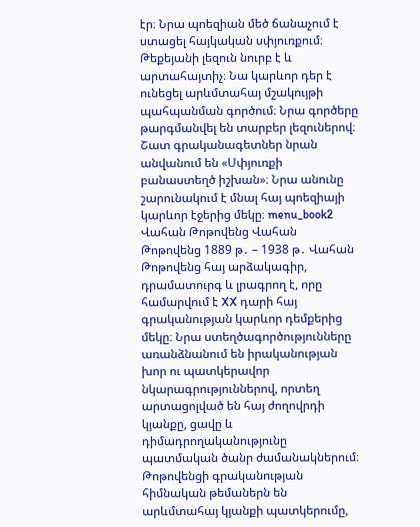էր։ Նրա պոեզիան մեծ ճանաչում է ստացել հայկական սփյուռքում։ Թեքեյանի լեզուն նուրբ է և արտահայտիչ։ Նա կարևոր դեր է ունեցել արևմտահայ մշակույթի պահպանման գործում։ Նրա գործերը թարգմանվել են տարբեր լեզուներով։ Շատ գրականագետներ նրան անվանում են «Սփյուռքի բանաստեղծ իշխան»։ Նրա անունը շարունակում է մնալ հայ պոեզիայի կարևոր էջերից մեկը։ menu_book2 Վահան Թոթովենց Վահան Թոթովենց 1889 թ․ – 1938 թ․ Վահան Թոթովենց հայ արձակագիր, դրամատուրգ և լրագրող է, որը համարվում է XX դարի հայ գրականության կարևոր դեմքերից մեկը։ Նրա ստեղծագործությունները առանձնանում են իրականության խոր ու պատկերավոր նկարագրություններով, որտեղ արտացոլված են հայ ժողովրդի կյանքը, ցավը և դիմադրողականությունը պատմական ծանր ժամանակներում։ Թոթովենցի գրականության հիմնական թեմաներն են արևմտահայ կյանքի պատկերումը,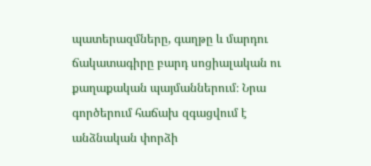պատերազմները, գաղթը և մարդու ճակատագիրը բարդ սոցիալական ու քաղաքական պայմաններում։ Նրա գործերում հաճախ զգացվում է անձնական փորձի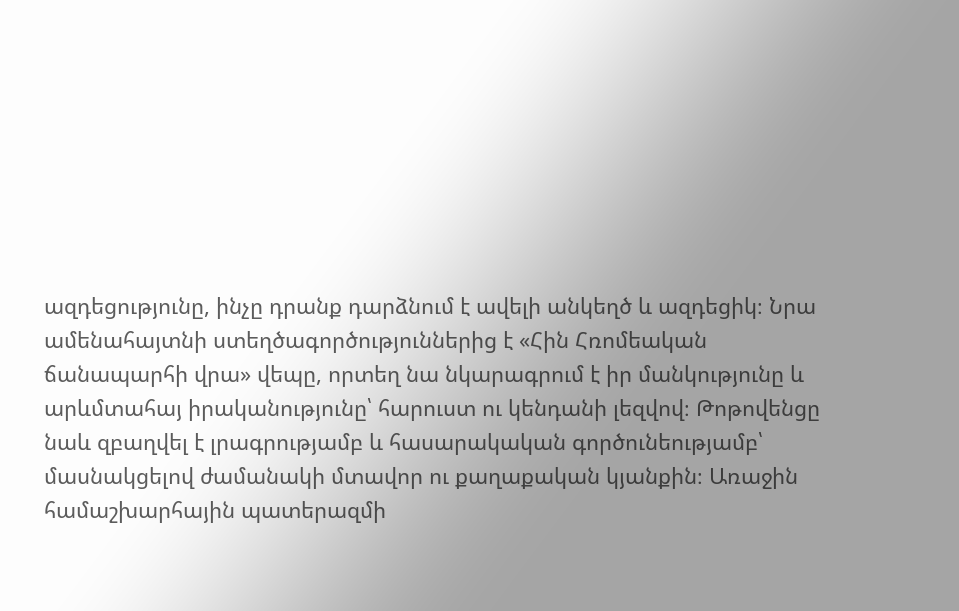ազդեցությունը, ինչը դրանք դարձնում է ավելի անկեղծ և ազդեցիկ։ Նրա ամենահայտնի ստեղծագործություններից է «Հին Հռոմեական ճանապարհի վրա» վեպը, որտեղ նա նկարագրում է իր մանկությունը և արևմտահայ իրականությունը՝ հարուստ ու կենդանի լեզվով։ Թոթովենցը նաև զբաղվել է լրագրությամբ և հասարակական գործունեությամբ՝ մասնակցելով ժամանակի մտավոր ու քաղաքական կյանքին։ Առաջին համաշխարհային պատերազմի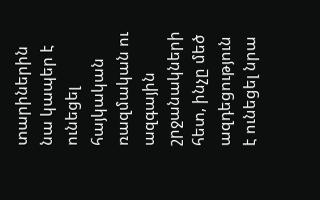տարիներին նա կապեր է ունեցել հայկական ռազմական ու ազգային շրջանակների հետ, ինչը մեծ ազդեցություն է ունեցել նրա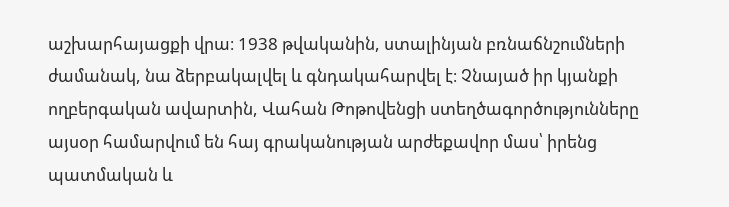աշխարհայացքի վրա։ 1938 թվականին, ստալինյան բռնաճնշումների ժամանակ, նա ձերբակալվել և գնդակահարվել է։ Չնայած իր կյանքի ողբերգական ավարտին, Վահան Թոթովենցի ստեղծագործությունները այսօր համարվում են հայ գրականության արժեքավոր մաս՝ իրենց պատմական և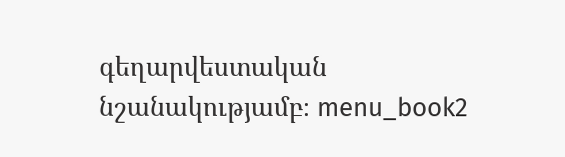գեղարվեստական նշանակությամբ։ menu_book2